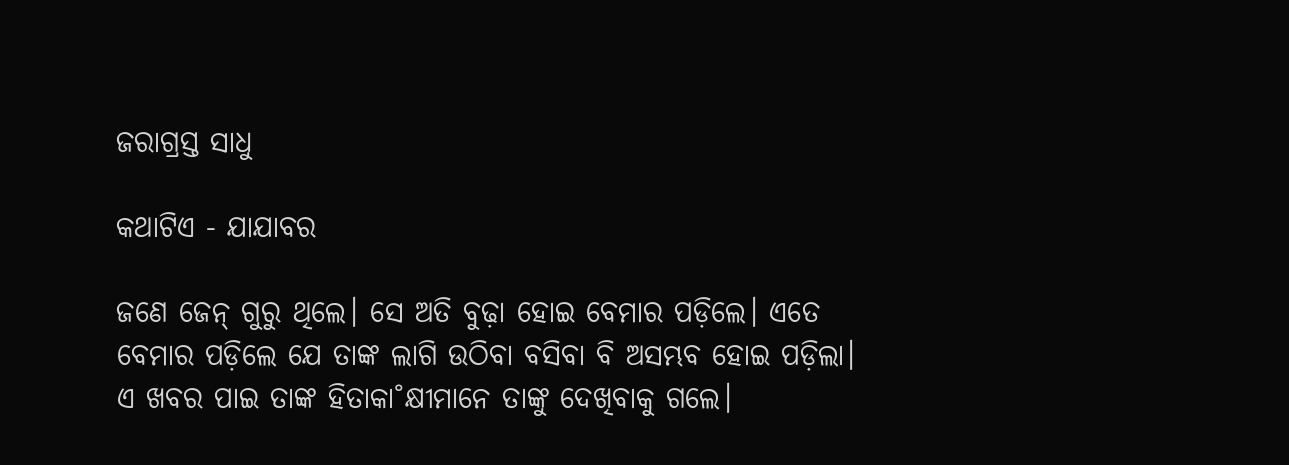ଜରାଗ୍ରସ୍ତ ସାଧୁ

କଥାଟିଏ - ଯାଯାବର

ଜଣେ ଜେନ୍‌ ଗୁରୁ ଥିଲେ। ସେ ଅତି ବୁଢ଼ା ହୋଇ ବେମାର ପଡ଼ିଲେ। ଏତେ ବେମାର ପଡ଼ିଲେ ଯେ ତାଙ୍କ ଲାଗି ଉଠିବା ବସିବା ବି ଅସମ୍ଭବ ହୋଇ ପଡ଼ିଲା। ଏ ଖବର ପାଇ ତାଙ୍କ ହିତାକା˚କ୍ଷୀମାନେ ତାଙ୍କୁ ଦେଖିବାକୁ ଗଲେ।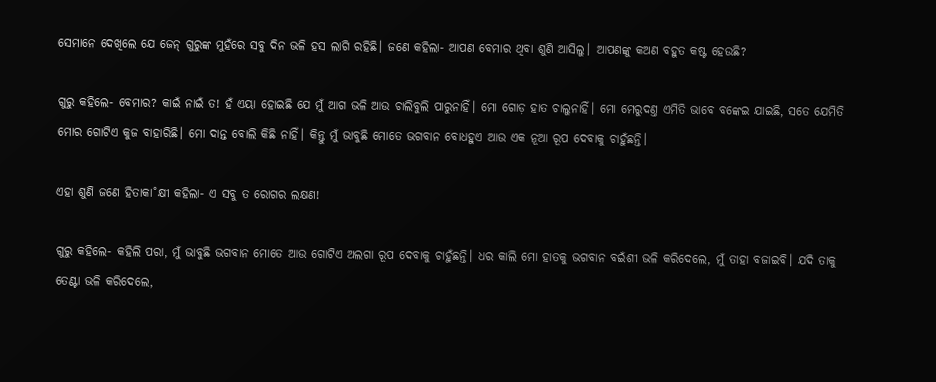ସେମାନେ ଦେଖିଲେ ଯେ ଜେନ୍‌ ଗୁରୁଙ୍କ ମୁହଁରେ ସବୁ ଦିନ ଭଳି ହସ ଲାଗି ରହିଛି। ଜଣେ କହିଲା- ଆପଣ ବେମାର ଥିବା ଶୁଣି ଆସିଲୁ। ଆପଣଙ୍କୁ କଅଣ ବହୁତ କଷ୍ଟ ହେଉଛି?

ଗୁରୁ କହିଲେ- ବେମାର? କାଇଁ ନାଇଁ ତ! ହଁ ଏୟା ହୋଇଛି ଯେ ମୁଁ ଆଗ ଭଳି ଆଉ ଚାଲିବୁଲି ପାରୁନାହିଁ। ମୋ ଗୋଡ଼ ହାତ ଚାଲୁନାହିଁ। ମୋ ମେରୁଦଣ୍ତ ଏମିତି ଭାବେ ବଙ୍କେଇ ଯାଇଛି, ସତେ ଯେମିତି ମୋର ଗୋଟିଏ କୁଜ ବାହାରିଛି। ମୋ ଦାନ୍ତ ବୋଲି କିଛି ନାହିଁ। କିନ୍ତୁ ମୁଁ ଭାବୁଛି ମୋତେ ଭଗବାନ ବୋଧହୁଏ ଆଉ ଏକ ନୂଆ ରୂପ ଦେବାକୁ ଚାହୁଁଛନ୍ତି।

ଏହା ଶୁଣି ଜଣେ ହିତାକା˚କ୍ଷୀ କହିଲା- ଏ ସବୁ ତ ରୋଗର ଲକ୍ଷଣ!

ଗୁରୁ କହିଲେ- କହିଲି ପରା, ମୁଁ ଭାବୁଛି ଭଗବାନ ମୋତେ ଆଉ ଗୋଟିଏ ଅଲଗା ରୂପ ଦେବାକୁ ଚାହୁଁଛନ୍ତି। ଧର କାଲି ମୋ ହାତକୁ ଭଗବାନ ବଇଁଶୀ ଭଳି କରିଦେଲେ, ମୁଁ ତାହା ବଜାଇବି। ଯଦି ତାକୁ ତେଣ୍ଟା ଭଳି କରିଦେଲେ,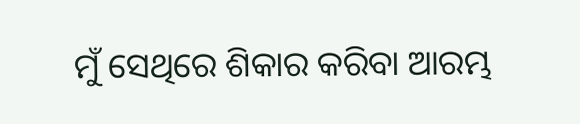ମୁଁ ସେଥିରେ ଶିକାର କରିବା ଆରମ୍ଭ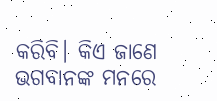କରିବି। କିଏ ଜାଣେ ଭଗବାନଙ୍କ ମନରେ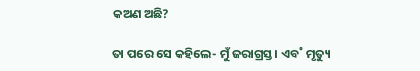କଅଣ ଅଛି?

ତା ପରେ ସେ କହିଲେ- ମୁଁ ଜରାଗ୍ରସ୍ତ। ଏବ˚ ମୃତ୍ୟୁ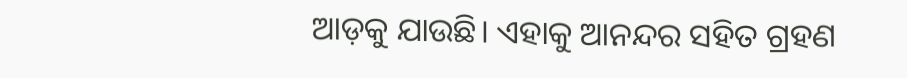ଆଡ଼କୁ ଯାଉଛି। ଏହାକୁ ଆନନ୍ଦର ସହିତ ଗ୍ରହଣ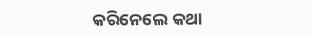କରିନେଲେ କଥା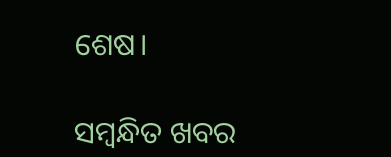ଶେଷ।

ସମ୍ବନ୍ଧିତ ଖବର